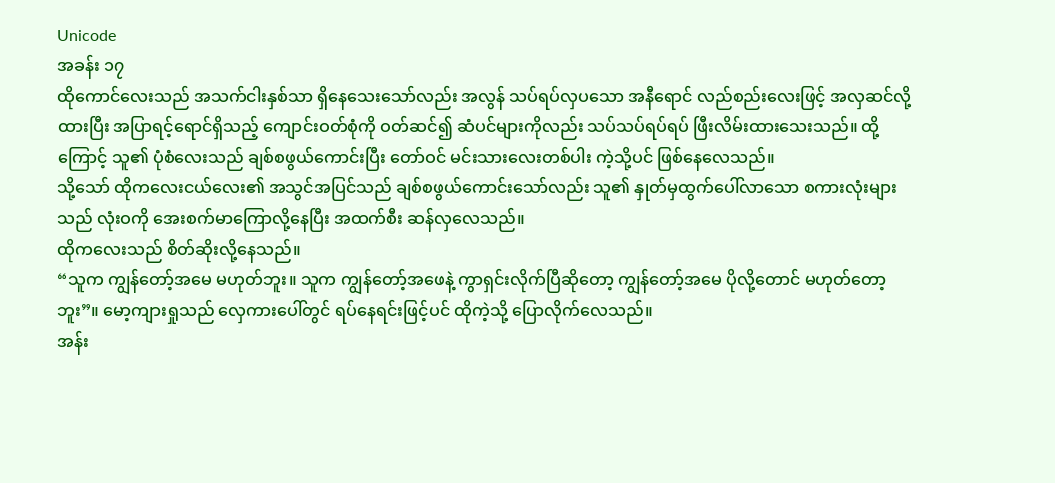Unicode
အခန်း ၁၇
ထိုကောင်လေးသည် အသက်ငါးနှစ်သာ ရှိနေသေးသော်လည်း အလွန် သပ်ရပ်လှပသော အနီရောင် လည်စည်းလေးဖြင့် အလှဆင်လို့ထားပြီး အပြာရင့်ရောင်ရှိသည့် ကျောင်းဝတ်စုံကို ဝတ်ဆင်၍ ဆံပင်များကိုလည်း သပ်သပ်ရပ်ရပ် ဖြီးလိမ်းထားသေးသည်။ ထို့ကြောင့် သူ၏ ပုံစံလေးသည် ချစ်စဖွယ်ကောင်းပြီး တော်ဝင် မင်းသားလေးတစ်ပါး ကဲ့သို့ပင် ဖြစ်နေလေသည်။
သို့သော် ထိုကလေးငယ်လေး၏ အသွင်အပြင်သည် ချစ်စဖွယ်ကောင်းသော်လည်း သူ၏ နှုတ်မှထွက်ပေါ်လာသော စကားလုံးများသည် လုံးဝကို အေးစက်မာကြောလို့နေပြီး အထက်စီး ဆန်လှလေသည်။
ထိုကလေးသည် စိတ်ဆိုးလို့နေသည်။
“သူက ကျွန်တော့်အမေ မဟုတ်ဘူး။ သူက ကျွန်တော့်အဖေနဲ့ ကွာရှင်းလိုက်ပြီဆိုတော့ ကျွန်တော့်အမေ ပိုလို့တောင် မဟုတ်တော့ဘူး”။ မော့ကျားရှုသည် လှေကားပေါ်တွင် ရပ်နေရင်းဖြင့်ပင် ထိုကဲ့သို့ ပြောလိုက်လေသည်။
အန်း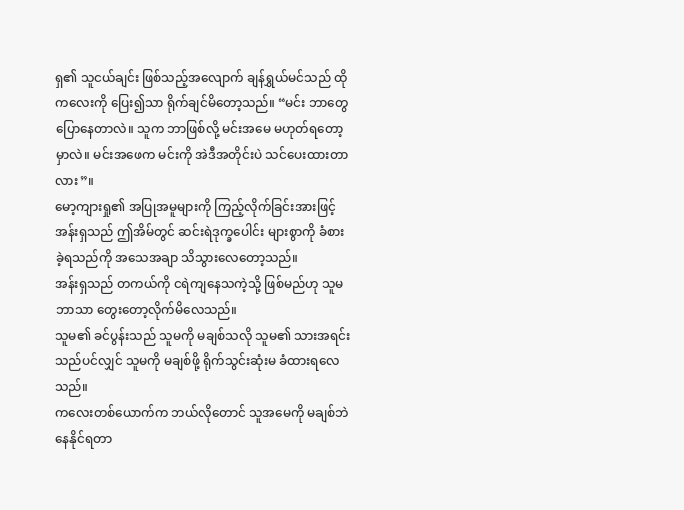ရှ၏ သူငယ်ချင်း ဖြစ်သည့်အလျောက် ချန်ရွှယ်မင်သည် ထိုကလေးကို ပြေး၍သာ ရိုက်ချင်မိတော့သည်။ “မင်း ဘာတွေပြောနေတာလဲ။ သူက ဘာဖြစ်လို့ မင်းအမေ မဟုတ်ရတော့မှာလဲ။ မင်းအဖေက မင်းကို အဲဒီအတိုင်းပဲ သင်ပေးထားတာလား”။
မော့ကျားရှု၏ အပြုအမူများကို ကြည့်လိုက်ခြင်းအားဖြင့် အန်းရှသည် ဤအိမ်တွင် ဆင်းရဲဒုက္ခပေါင်း များစွာကို ခံစားခဲ့ရသည်ကို အသေအချာ သိသွားလေတော့သည်။
အန်းရှသည် တကယ်ကို ငရဲကျနေသကဲ့သို့ ဖြစ်မည်ဟု သူမဘာသာ တွေးတော့လိုက်မိလေသည်။
သူမ၏ ခင်ပွန်းသည် သူမကို မချစ်သလို သူမ၏ သားအရင်းသည်ပင်လျှင် သူမကို မချစ်ဖို့ ရိုက်သွင်းဆုံးမ ခံထားရလေသည်။
ကလေးတစ်ယောက်က ဘယ်လိုတောင် သူအမေကို မချစ်ဘဲ နေနိုင်ရတာ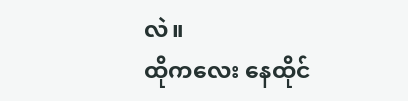လဲ။
ထိုကလေး နေထိုင်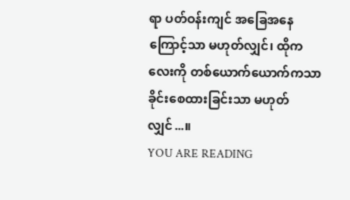ရာ ပတ်ဝန်းကျင် အခြေအနေကြောင့်သာ မဟုတ်လျှင်၊ ထိုကလေးကို တစ်ယောက်ယောက်ကသာ ခိုင်းစေထားခြင်းသာ မဟုတ်လျှင်...။
YOU ARE READING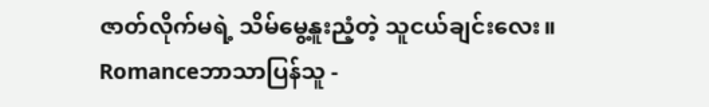ဇာတ်လိုက်မရဲ့ သိမ်မွေ့နူးညံ့တဲ့ သူငယ်ချင်းလေး။
Romanceဘာသာပြန်သူ -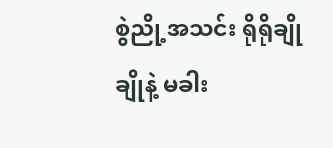စွဲညို့အသင်း ရိုရိုချိုချိုနဲ့ မခါး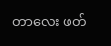တာလေး ဖတ်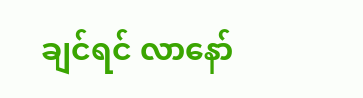ချင်ရင် လာနော်